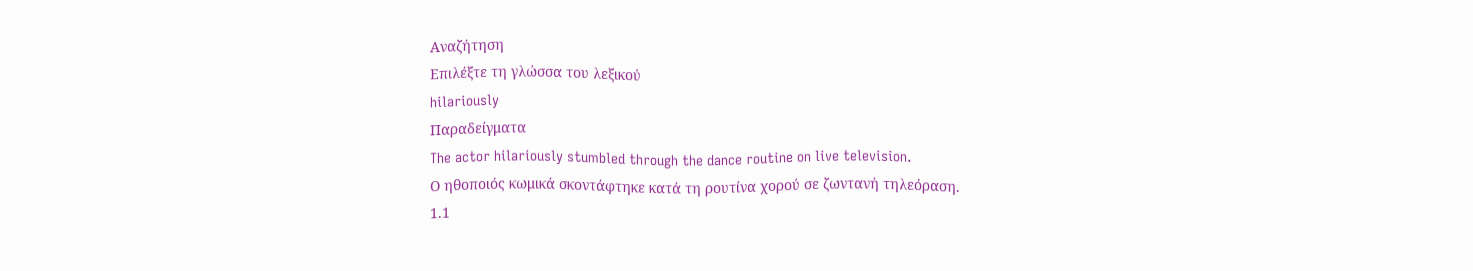Αναζήτηση
Επιλέξτε τη γλώσσα του λεξικού
hilariously
Παραδείγματα
The actor hilariously stumbled through the dance routine on live television.
Ο ηθοποιός κωμικά σκοντάφτηκε κατά τη ρουτίνα χορού σε ζωντανή τηλεόραση.
1.1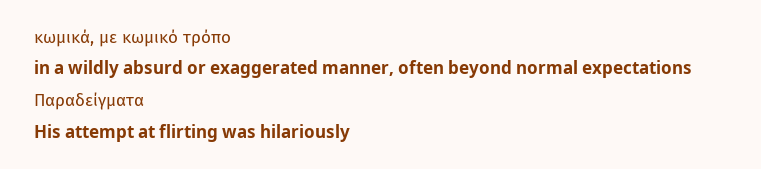κωμικά, με κωμικό τρόπο
in a wildly absurd or exaggerated manner, often beyond normal expectations
Παραδείγματα
His attempt at flirting was hilariously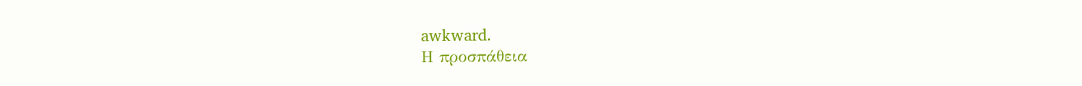awkward.
Η προσπάθεια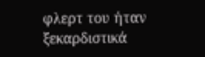φλερτ του ήταν ξεκαρδιστικά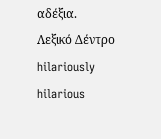αδέξια.
Λεξικό Δέντρο
hilariously
hilarious